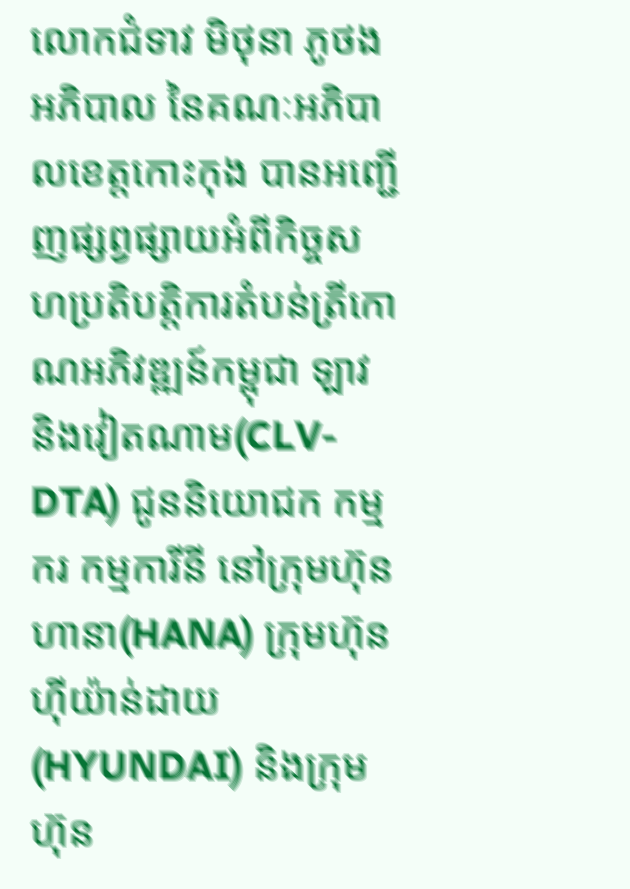លោកជំទាវ មិថុនា ភូថង អភិបាល នៃគណៈអភិបាលខេត្តកោះកុង បានអញ្ជើញផ្សព្វផ្សាយអំពីកិច្ចសហប្រតិបត្តិការតំបន់ត្រីកោណអភិវឌ្ឍន៍កម្ពុជា ឡាវ និងវៀតណាម(CLV-DTA) ជូននិយោជក កម្មករ កម្មការីនី នៅក្រុមហ៊ុន ហានា(HANA) ក្រុមហ៊ុន ហុីយ៉ាន់ដាយ(HYUNDAI) និងក្រុមហ៊ុន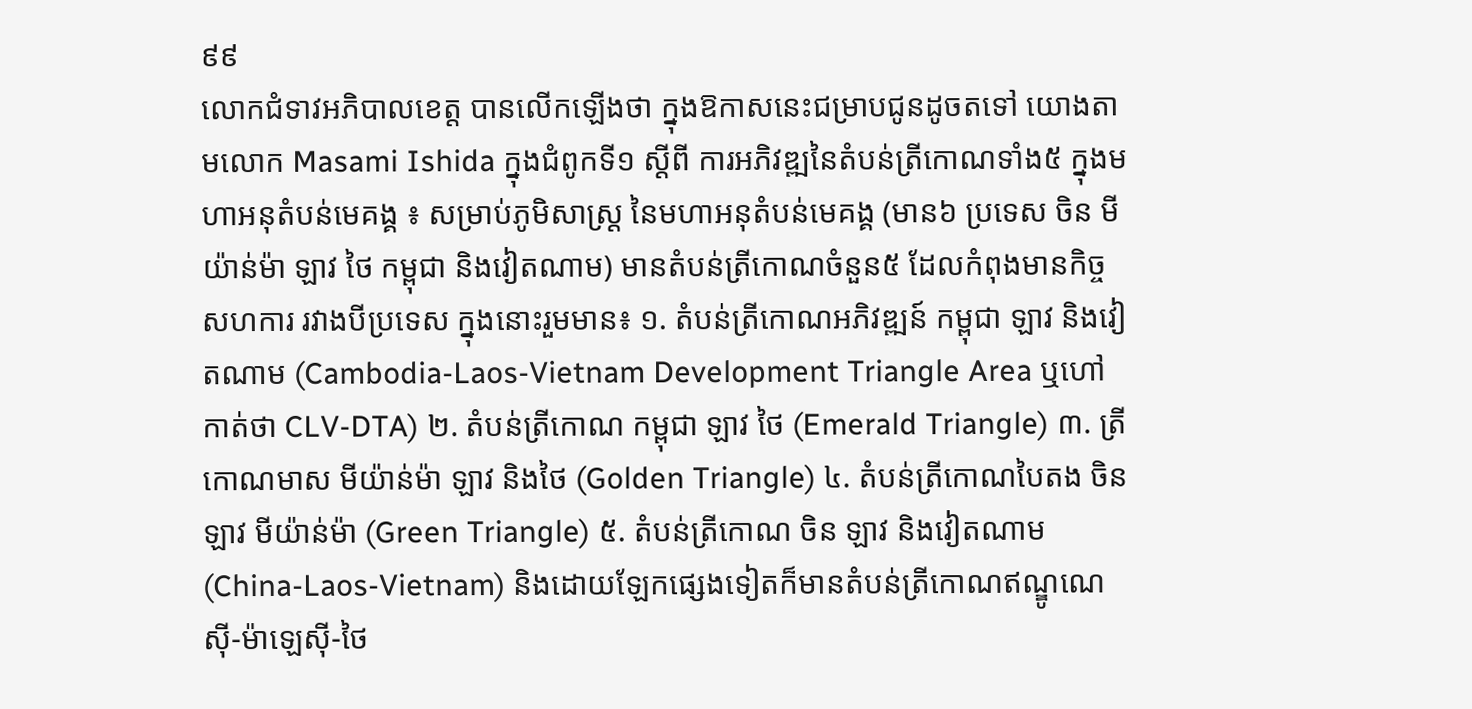៩៩
លោកជំទាវអភិបាលខេត្ត បានលើកឡើងថា ក្នុងឱកាសនេះជម្រាបជូនដូចតទៅ យោងតាមលោក Masami Ishida ក្នុងជំពូកទី១ ស្ដីពី ការអភិវឌ្ឍនៃតំបន់ត្រីកោណទាំង៥ ក្នុងមហាអនុតំបន់មេគង្គ ៖ សម្រាប់ភូមិសាស្រ្ត នៃមហាអនុតំបន់មេគង្គ (មាន៦ ប្រទេស ចិន មីយ៉ាន់ម៉ា ឡាវ ថៃ កម្ពុជា និងវៀតណាម) មានតំបន់ត្រីកោណចំនួន៥ ដែលកំពុងមានកិច្ចសហការ រវាងបីប្រទេស ក្នុងនោះរួមមាន៖ ១. តំបន់ត្រីកោណអភិវឌ្ឍន៍ កម្ពុជា ឡាវ និងវៀតណាម (Cambodia-Laos-Vietnam Development Triangle Area ឬហៅកាត់ថា CLV-DTA) ២. តំបន់ត្រីកោណ កម្ពុជា ឡាវ ថៃ (Emerald Triangle) ៣. ត្រីកោណមាស មីយ៉ាន់ម៉ា ឡាវ និងថៃ (Golden Triangle) ៤. តំបន់ត្រីកោណបៃតង ចិន ឡាវ មីយ៉ាន់ម៉ា (Green Triangle) ៥. តំបន់ត្រីកោណ ចិន ឡាវ និងវៀតណាម(China-Laos-Vietnam) និងដោយឡែកផ្សេងទៀតក៏មានតំបន់ត្រីកោណឥណ្ឌូណេស៊ី-ម៉ាឡេស៊ី-ថៃ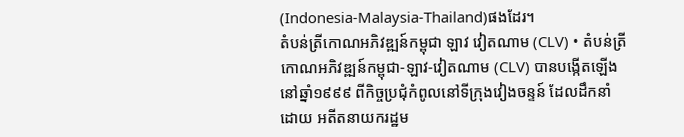(Indonesia-Malaysia-Thailand)ផងដែរ។
តំបន់ត្រីកោណអភិវឌ្ឍន៍កម្ពុជា ឡាវ វៀតណាម (CLV) • តំបន់ត្រីកោណអភិវឌ្ឍន៍កម្ពុជា-ឡាវ-វៀតណាម (CLV) បានបង្កើតឡើង នៅឆ្នាំ១៩៩៩ ពីកិច្ចប្រជុំកំពូលនៅទីក្រុងវៀងចន្ទន៍ ដែលដឹកនាំដោយ អតីតនាយករដ្ឋម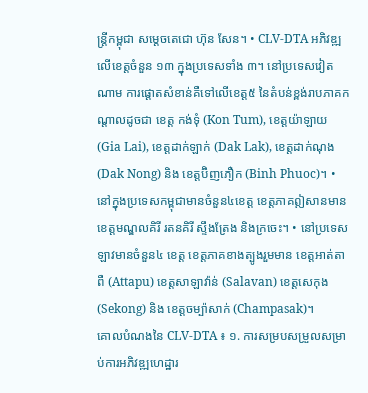ន្ត្រីកម្ពុជា សម្ដេចតេជោ ហ៊ុន សែន។ • CLV-DTA អភិវឌ្ឍលើខេត្តចំនួន ១៣ ក្នុងប្រទេសទាំង ៣។ នៅប្រទេសវៀតណាម ការផ្តោតសំខាន់គឺទៅលើខេត្ត៥ នៃតំបន់ខ្ពង់រាបភាគកណ្តាលដូចជា ខេត្ត កង់ទុំ (Kon Tum), ខេត្តយ៉ាឡាយ (Gia Lai), ខេត្តដាក់ឡាក់ (Dak Lak), ខេត្តដាក់ណុង (Dak Nong) និង ខេត្តប៊ិញភឿក (Binh Phuoc)។ • នៅក្នុងប្រទេសកម្ពុជាមានចំនួន៤ខេត្ត ខេត្តភាគឦសានមានខេត្តមណ្ឌលគិរី រតនគិរី ស្ទឹងត្រែង និងក្រចេះ។ • នៅប្រទេសឡាវមានចំនួន៤ ខេត្ត ខេត្តភាគខាងត្បូងរួមមាន ខេត្តអាត់តាពឺ (Attapu) ខេត្តសាឡាវ៉ាន់ (Salavan) ខេត្តសេកុង (Sekong) និង ខេត្តចម្ប៉ាសាក់ (Champasak)។
គោលបំណងនៃ CLV-DTA ៖ ១. ការសម្របសម្រួលសម្រាប់ការអភិវឌ្ឍហេដ្ឋារ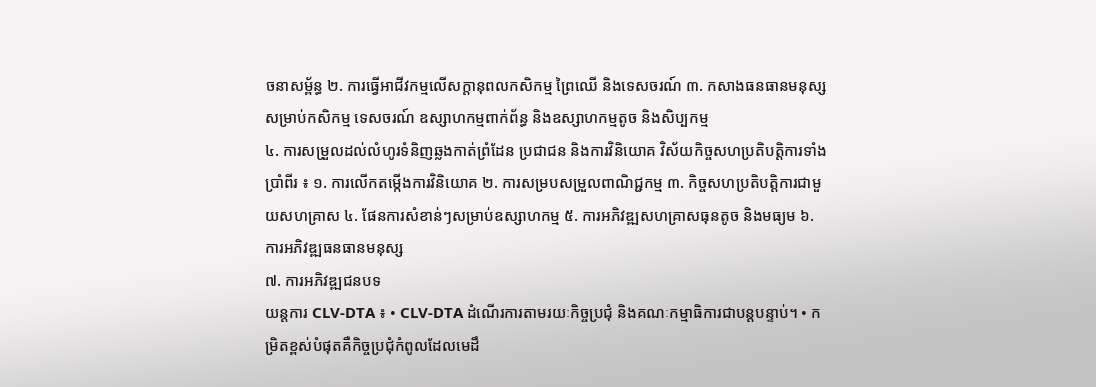ចនាសម្ព័ន្ធ ២. ការធ្វើអាជីវកម្មលើសក្តានុពលកសិកម្ម ព្រៃឈើ និងទេសចរណ៍ ៣. កសាងធនធានមនុស្សសម្រាប់កសិកម្ម ទេសចរណ៍ ឧស្សាហកម្មពាក់ព័ន្ធ និងឧស្សាហកម្មតូច និងសិប្បកម្ម
៤. ការសម្រួលដល់លំហូរទំនិញឆ្លងកាត់ព្រំដែន ប្រជាជន និងការវិនិយោគ វិស័យកិច្ចសហប្រតិបត្តិការទាំងប្រាំពីរ ៖ ១. ការលើកតម្កើងការវិនិយោគ ២. ការសម្របសម្រួលពាណិជ្ជកម្ម ៣. កិច្ចសហប្រតិបត្តិការជាមួយសហគ្រាស ៤. ផែនការសំខាន់ៗសម្រាប់ឧស្សាហកម្ម ៥. ការអភិវឌ្ឍសហគ្រាសធុនតូច និងមធ្យម ៦. ការអភិវឌ្ឍធនធានមនុស្ស
៧. ការអភិវឌ្ឍជនបទ
យន្តការ CLV-DTA ៖ • CLV-DTA ដំណើរការតាមរយៈកិច្ចប្រជុំ និងគណៈកម្មាធិការជាបន្តបន្ទាប់។ • កម្រិតខ្ពស់បំផុតគឺកិច្ចប្រជុំកំពូលដែលមេដឹ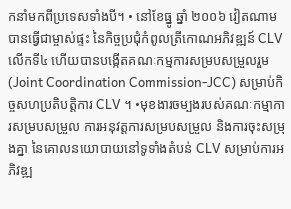កនាំមកពីប្រទេសទាំងបី។ • នៅខែធ្នូ ឆ្នាំ ២០០៦ វៀតណាមបានធ្វើជាម្ចាស់ផ្ទះ នៃកិច្ចប្រជុំកំពូលត្រីកោណអភិវឌ្ឍន៍ CLV លើកទី៤ ហើយបានបង្កើតគណៈកម្មការសម្របសម្រួលរួម (Joint Coordination Commission-JCC) សម្រាប់កិច្ចសហប្រតិបត្តិការ CLV ។ •មុខងារចម្បងរបស់គណៈកម្មាការសម្របសម្រួល ការអនុវត្តការសម្របសម្រួល និងការចុះសម្រុងគ្នា នៃគោលនយោបាយនៅទូទាំងតំបន់ CLV សម្រាប់ការអភិវឌ្ឍ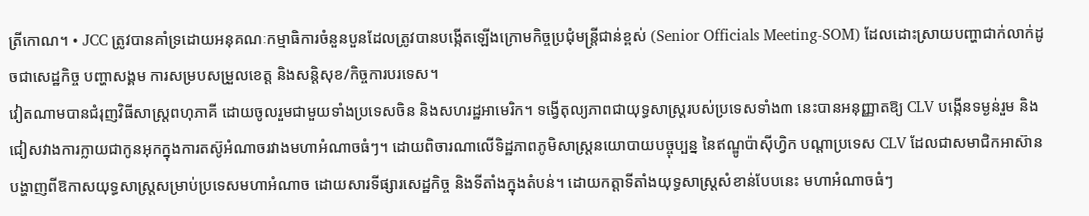ត្រីកោណ។ • JCC ត្រូវបានគាំទ្រដោយអនុគណៈកម្មាធិការចំនួនបួនដែលត្រូវបានបង្កើតឡើងក្រោមកិច្ចប្រជុំមន្ត្រីជាន់ខ្ពស់ (Senior Officials Meeting-SOM) ដែលដោះស្រាយបញ្ហាជាក់លាក់ដូចជាសេដ្ឋកិច្ច បញ្ហាសង្គម ការសម្របសម្រួលខេត្ត និងសន្តិសុខ/កិច្ចការបរទេស។
វៀតណាមបានជំរុញវិធីសាស្រ្តពហុភាគី ដោយចូលរួមជាមួយទាំងប្រទេសចិន និងសហរដ្ឋអាមេរិក។ ទង្វើតុល្យភាពជាយុទ្ធសាស្រ្តរបស់ប្រទេសទាំង៣ នេះបានអនុញ្ញាតឱ្យ CLV បង្កើនទម្ងន់រួម និងជៀសវាងការក្លាយជាកូនអុកក្នុងការតស៊ូអំណាចរវាងមហាអំណាចធំៗ។ ដោយពិចារណាលើទិដ្ឋភាពភូមិសាស្ត្រនយោបាយបច្ចុប្បន្ន នៃឥណ្ឌូប៉ាស៊ីហ្វិក បណ្តាប្រទេស CLV ដែលជាសមាជិកអាស៊ាន បង្ហាញពីឱកាសយុទ្ធសាស្ត្រសម្រាប់ប្រទេសមហាអំណាច ដោយសារទីផ្សារសេដ្ឋកិច្ច និងទីតាំងក្នុងតំបន់។ ដោយកត្តាទីតាំងយុទ្ធសាស្ត្រសំខាន់បែបនេះ មហាអំណាចធំៗ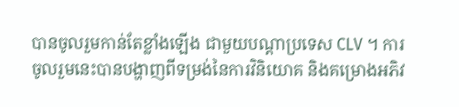បានចូលរួមកាន់តែខ្លាំងឡើង ជាមួយបណ្ដាប្រទេស CLV ។ ការចូលរួមនេះបានបង្ហាញពីទម្រង់នៃការវិនិយោគ និងគម្រោងអភិវ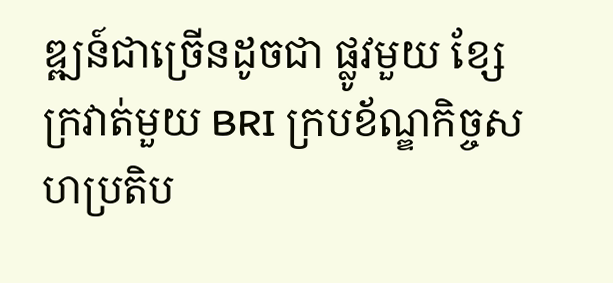ឌ្ឍន៍ជាច្រើនដូចជា ផ្លូវមួយ ខ្សែក្រវាត់មួយ BRI ក្របខ័ណ្ឌកិច្ចសហប្រតិប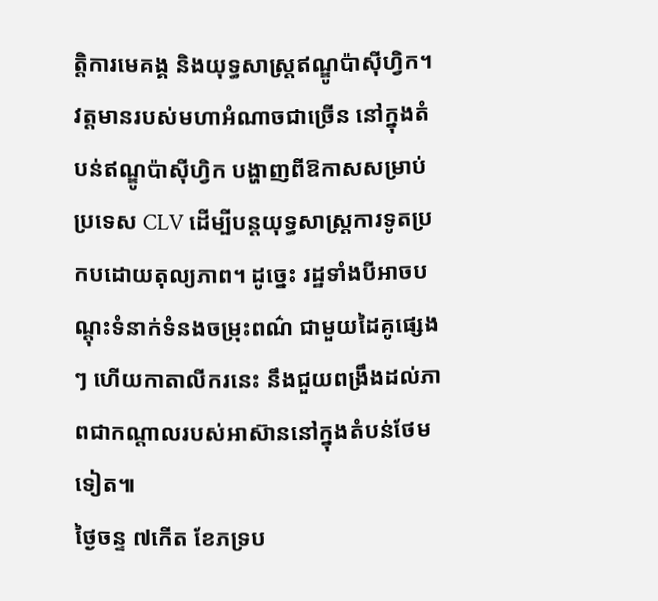ត្តិការមេគង្គ និងយុទ្ធសាស្ត្រឥណ្ឌូប៉ាស៊ីហ្វិក។ វត្តមានរបស់មហាអំណាចជាច្រើន នៅក្នុងតំបន់ឥណ្ឌូប៉ាស៊ីហ្វិក បង្ហាញពីឱកាសសម្រាប់ ប្រទេស CLV ដើម្បីបន្តយុទ្ធសាស្ត្រការទូតប្រកបដោយតុល្យភាព។ ដូច្នេះ រដ្ឋទាំងបីអាចបណ្តុះទំនាក់ទំនងចម្រុះពណ៌ ជាមួយដៃគូផ្សេងៗ ហើយកាតាលីករនេះ នឹងជួយពង្រឹងដល់ភាពជាកណ្តាលរបស់អាស៊ាននៅក្នុងតំបន់ថែមទៀត៕
ថ្ងៃចន្ទ ៧កើត ខែភទ្រប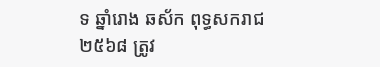ទ ឆ្នាំរោង ឆស័ក ពុទ្ធសករាជ ២៥៦៨ ត្រូវ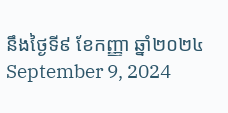នឹងថ្ងៃទី៩ ខែកញ្ញា ឆ្នាំ២០២៤ September 9, 2024